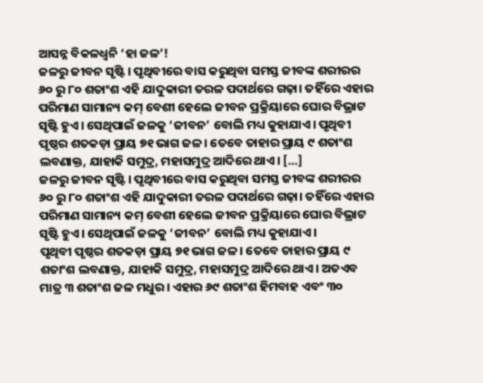ଆସନ୍ନ ବିକଳଧ୍ୱନି ‘ହା ଜଳ’!
ଜଳରୁ ଜୀବନ ସୃଷ୍ଟି। ପୃଥିବୀରେ ବାସ କରୁଥିବା ସମସ୍ତ ଜୀବଙ୍କ ଶରୀରର ୬୦ ରୁ ୮୦ ଶତାଂଶ ଏହି ଯାଦୁକାରୀ ତରଳ ପଦାର୍ଥରେ ଗଢ଼ା। ତହିଁରେ ଏହାର ପରିମାଣ ସାମାନ୍ୟ କମ୍ ବେଶୀ ହେଲେ ଜୀବନ ପ୍ରକ୍ରିୟାରେ ଘୋର ବିଭ୍ରାଟ ସୃଷ୍ଟି ହୁଏ। ସେଥିପାଇଁ ଜଳକୁ ‘ଜୀବନ’ ବୋଲି ମଧ୍ୟ କୁହାଯାଏ। ପୃଥିବୀ ପୃଷ୍ଠର ଶତକଡ଼ା ପ୍ରାୟ ୭୧ ଭାଗ ଜଳ। ତେବେ ତାହାର ପ୍ରାୟ ୯ ଶତାଂଶ ଲବଣାକ୍ତ, ଯାହାକି ସମୁଦ୍ର, ମହାସମୁଦ୍ର ଆଦିରେ ଥାଏ। […]
ଜଳରୁ ଜୀବନ ସୃଷ୍ଟି। ପୃଥିବୀରେ ବାସ କରୁଥିବା ସମସ୍ତ ଜୀବଙ୍କ ଶରୀରର ୬୦ ରୁ ୮୦ ଶତାଂଶ ଏହି ଯାଦୁକାରୀ ତରଳ ପଦାର୍ଥରେ ଗଢ଼ା। ତହିଁରେ ଏହାର ପରିମାଣ ସାମାନ୍ୟ କମ୍ ବେଶୀ ହେଲେ ଜୀବନ ପ୍ରକ୍ରିୟାରେ ଘୋର ବିଭ୍ରାଟ ସୃଷ୍ଟି ହୁଏ। ସେଥିପାଇଁ ଜଳକୁ ‘ଜୀବନ’ ବୋଲି ମଧ୍ୟ କୁହାଯାଏ।
ପୃଥିବୀ ପୃଷ୍ଠର ଶତକଡ଼ା ପ୍ରାୟ ୭୧ ଭାଗ ଜଳ। ତେବେ ତାହାର ପ୍ରାୟ ୯ ଶତାଂଶ ଲବଣାକ୍ତ, ଯାହାକି ସମୁଦ୍ର, ମହାସମୁଦ୍ର ଆଦିରେ ଥାଏ। ଅତଏବ ମାତ୍ର ୩ ଶତାଂଶ ଜଳ ମଧୁର। ଏହାର ୬୯ ଶତାଂଶ ହିମବାହ ଏବଂ ୩୦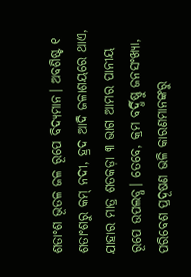ଶତାଂଶ ଭୂତଳ ଜଳ ରୂପେ ବିଦ୍ୟମାନ। ଅବଶିଷ୍ଟ ୧ ଶତାଂଶରୁ କମ୍ ନଦୀ, ହ୍ରଦ ଆଦି ଜଳାଶୟରେ ଥାଏ, ଯାହାର ମାତ୍ର ଶତକଡ଼ା ୩ ଭାଗ ଆମର ପାନୀୟ ରୂପେ ଉପଲବ୍ଧ। ତେବେ, କ୍ରମ ବର୍ଦ୍ଧିଷ୍ଣୁ ଜନସଂଖ୍ୟା, ପରିବେଶ ପ୍ରଦୂଷଣ ଭଳି କାରଣମାନଙ୍କରୁ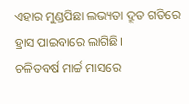ଏହାର ମୁଣ୍ଡପିଛା ଲଭ୍ୟତା ଦ୍ରୂତ ଗତିରେ ହ୍ରାସ ପାଇବାରେ ଲାଗିଛି।
ଚଳିତବର୍ଷ ମାର୍ଚ୍ଚ ମାସରେ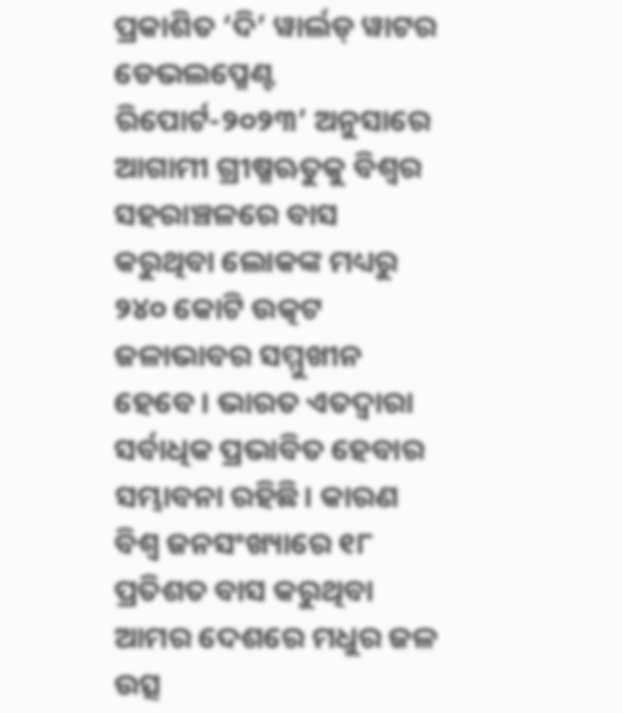ପ୍ରକାଶିତ ‘ଦି’ ୱାର୍ଲଡ୍ ୱାଟର ଡେଭଲପ୍ମେଣ୍ଟ ରିପୋର୍ଟ-୨୦୨୩’ ଅନୁସାରେ ଆଗାମୀ ଗ୍ରୀଷ୍ମଋତୁକୁ ବିଶ୍ୱର ସହରାଞ୍ଚଳରେ ବାସ କରୁଥିବା ଲୋକଙ୍କ ମଧ୍ୟରୁ ୨୪୦ କୋଟି ଉତ୍କଟ ଜଳାଭାବର ସମ୍ମୁଖୀନ ହେବେ। ଭାରତ ଏତଦ୍ୱାରା ସର୍ବାଧିକ ପ୍ରଭାବିତ ହେବାର ସମ୍ଭାବନା ରହିଛି। କାରଣ ବିଶ୍ୱ ଜନସଂଖ୍ୟାରେ ୧୮ ପ୍ରତିଶତ ବାସ କରୁଥିବା ଆମର ଦେଶରେ ମଧୁର ଜଳ ଉତ୍ସ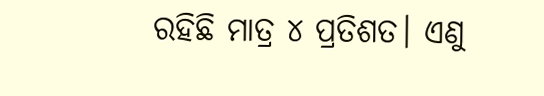ରହିଛି ମାତ୍ର ୪ ପ୍ରତିଶତ। ଏଣୁ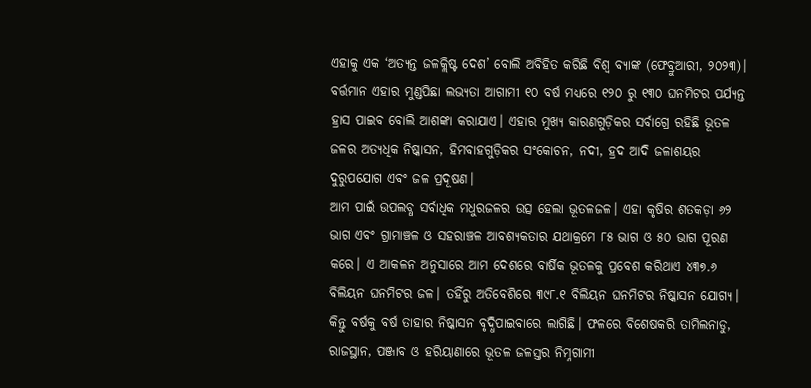ଏହାକୁ ଏକ ‘ଅତ୍ୟନ୍ତ ଜଳକ୍ଲିଷ୍ଟ ଦେଶ’ ବୋଲି ଅବିହିତ କରିଛି ବିଶ୍ୱ ବ୍ୟାଙ୍କ (ଫେବ୍ରୁଆରୀ, ୨୦୨୩)। ବର୍ତ୍ତମାନ ଏହାର ମୁଣ୍ଡପିଛା ଲଭ୍ୟତା ଆଗାମୀ ୧୦ ବର୍ଷ ମଧ୍ୟରେ ୧୨୦ ରୁ ୧୩୦ ଘନମିଟର ପର୍ଯ୍ୟନ୍ତ ହ୍ରାସ ପାଇବ ବୋଲି ଆଶଙ୍କା କରାଯାଏ। ଏହାର ମୁଖ୍ୟ କାରଣଗୁଡ଼ିକର ସର୍ବାଗ୍ରେ ରହିଛି ଭୂତଳ ଜଳର ଅତ୍ୟଧିକ ନିଷ୍କାସନ, ହିମବାହଗୁଡ଼ିକର ସଂକୋଚନ, ନଦୀ, ହ୍ରଦ ଆଦି ଜଳାଶୟର ଦୁରୁପଯୋଗ ଏବଂ ଜଳ ପ୍ରଦୂଷଣ।
ଆମ ପାଇଁ ଉପଲବ୍ଧ ସର୍ବାଧିକ ମଧୁରଜଳର ଉତ୍ସ ହେଲା ଭୂତଳଜଳ। ଏହା କୃଷିର ଶତକଡ଼ା ୬୨ ଭାଗ ଏବଂ ଗ୍ରାମାଞ୍ଚଳ ଓ ସହରାଞ୍ଚଳ ଆବଶ୍ୟକତାର ଯଥାକ୍ରମେ ୮୫ ଭାଗ ଓ ୫୦ ଭାଗ ପୂରଣ କରେ। ଏ ଆକଳନ ଅନୁସାରେ ଆମ ଦେଶରେ ବାର୍ଷିକ ଭୂତଳକୁ ପ୍ରବେଶ କରିଥାଏ ୪୩୭.୬ ବିଲିୟନ ଘନମିଟର ଜଳ। ତହିଁରୁ ଅତିବେଶିରେ ୩୯୮.୧ ବିଲିୟନ ଘନମିଟର ନିଷ୍କାସନ ଯୋଗ୍ୟ। କିନ୍ତୁ ବର୍ଷକୁ ବର୍ଷ ତାହାର ନିଷ୍କାସନ ବୃଦ୍ଧିପାଇବାରେ ଲାଗିଛି। ଫଳରେ ବିଶେଷକରି ତାମିଲନାଡୁ, ରାଜସ୍ଥାନ, ପଞ୍ଜାବ ଓ ହରିୟାଣାରେ ଭୂତଳ ଜଳସ୍ତର ନିମ୍ନଗାମୀ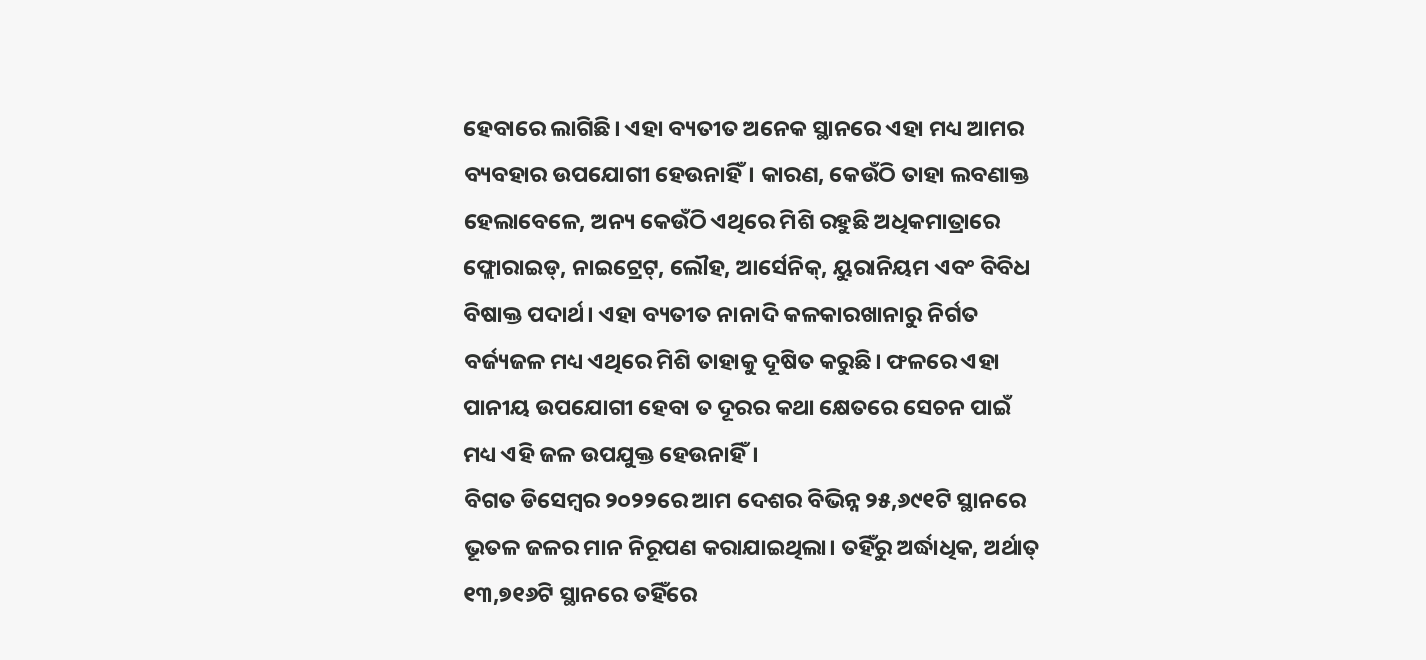ହେବାରେ ଲାଗିଛି। ଏହା ବ୍ୟତୀତ ଅନେକ ସ୍ଥାନରେ ଏହା ମଧ୍ୟ ଆମର ବ୍ୟବହାର ଉପଯୋଗୀ ହେଉନାହିଁ। କାରଣ, କେଉଁଠି ତାହା ଲବଣାକ୍ତ ହେଲାବେଳେ, ଅନ୍ୟ କେଉଁଠି ଏଥିରେ ମିଶି ରହୁଛି ଅଧିକମାତ୍ରାରେ ଫ୍ଲୋରାଇଡ୍, ନାଇଟ୍ରେଟ୍, ଲୌହ, ଆର୍ସେନିକ୍, ୟୁରାନିୟମ ଏବଂ ବିବିଧ ବିଷାକ୍ତ ପଦାର୍ଥ। ଏହା ବ୍ୟତୀତ ନାନାଦି କଳକାରଖାନାରୁ ନିର୍ଗତ ବର୍ଜ୍ୟଜଳ ମଧ୍ୟ ଏଥିରେ ମିଶି ତାହାକୁ ଦୂଷିତ କରୁଛି। ଫଳରେ ଏହା ପାନୀୟ ଉପଯୋଗୀ ହେବା ତ ଦୂରର କଥା କ୍ଷେତରେ ସେଚନ ପାଇଁ ମଧ୍ୟ ଏହି ଜଳ ଉପଯୁକ୍ତ ହେଉନାହିଁ।
ବିଗତ ଡିସେମ୍ବର ୨୦୨୨ରେ ଆମ ଦେଶର ବିଭିନ୍ନ ୨୫,୬୯୧ଟି ସ୍ଥାନରେ ଭୂତଳ ଜଳର ମାନ ନିରୂପଣ କରାଯାଇଥିଲା। ତହିଁରୁ ଅର୍ଦ୍ଧାଧିକ, ଅର୍ଥାତ୍ ୧୩,୭୧୬ଟି ସ୍ଥାନରେ ତହିଁରେ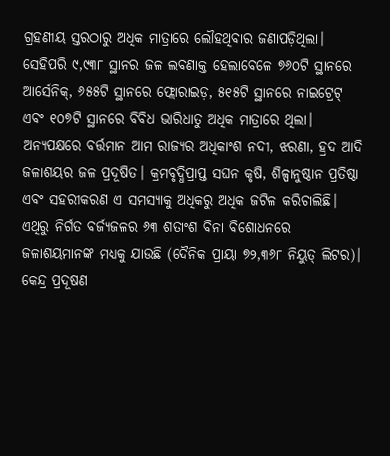ଗ୍ରହଣୀୟ ସ୍ତରଠାରୁ ଅଧିକ ମାତ୍ରାରେ ଲୌହଥିବାର ଜଣାପଡ଼ିଥିଲା। ସେହିପରି ୯,୯୩୮ ସ୍ଥାନର ଜଳ ଲବଣାକ୍ତ ହେଲାବେଳେ ୭୬୦ଟି ସ୍ଥାନରେ ଆର୍ସେନିକ୍, ୬୫୫ଟି ସ୍ଥାନରେ ଫ୍ଲୋରାଇଡ଼, ୫୧୫ଟି ସ୍ଥାନରେ ନାଇଟ୍ରେଟ୍ ଏବଂ ୧୦୭ଟି ସ୍ଥାନରେ ବିବିଧ ଭାରିଧାତୁ ଅଧିକ ମାତ୍ରାରେ ଥିଲା।
ଅନ୍ୟପକ୍ଷରେ ବର୍ତ୍ତମାନ ଆମ ରାଜ୍ୟର ଅଧିକାଂଶ ନଦୀ, ଝରଣା, ହ୍ରଦ ଆଦି ଜଳାଶୟର ଜଳ ପ୍ରଦୂଷିତ। କ୍ରମବୃଦ୍ଧିପ୍ରାପ୍ତ ସଘନ କୃଷି, ଶିଳ୍ପାନୁଷ୍ଠାନ ପ୍ରତିଷ୍ଠା ଏବଂ ସହରୀକରଣ ଏ ସମସ୍ୟାକୁ ଅଧିକରୁ ଅଧିକ ଜଟିଳ କରିଚାଲିଛି। ଏଥିରୁ ନିର୍ଗତ ବର୍ଜ୍ୟଜଳର ୬୩ ଶତାଂଶ ବିନା ବିଶୋଧନରେ ଜଳାଶୟମାନଙ୍କ ମଧ୍ୟକୁ ଯାଉଛି (ଦୈନିକ ପ୍ରାୟା ୭୨,୩୬୮ ନିୟୁତ୍ ଲିଟର)। କେନ୍ଦ୍ର ପ୍ରଦୂଷଣ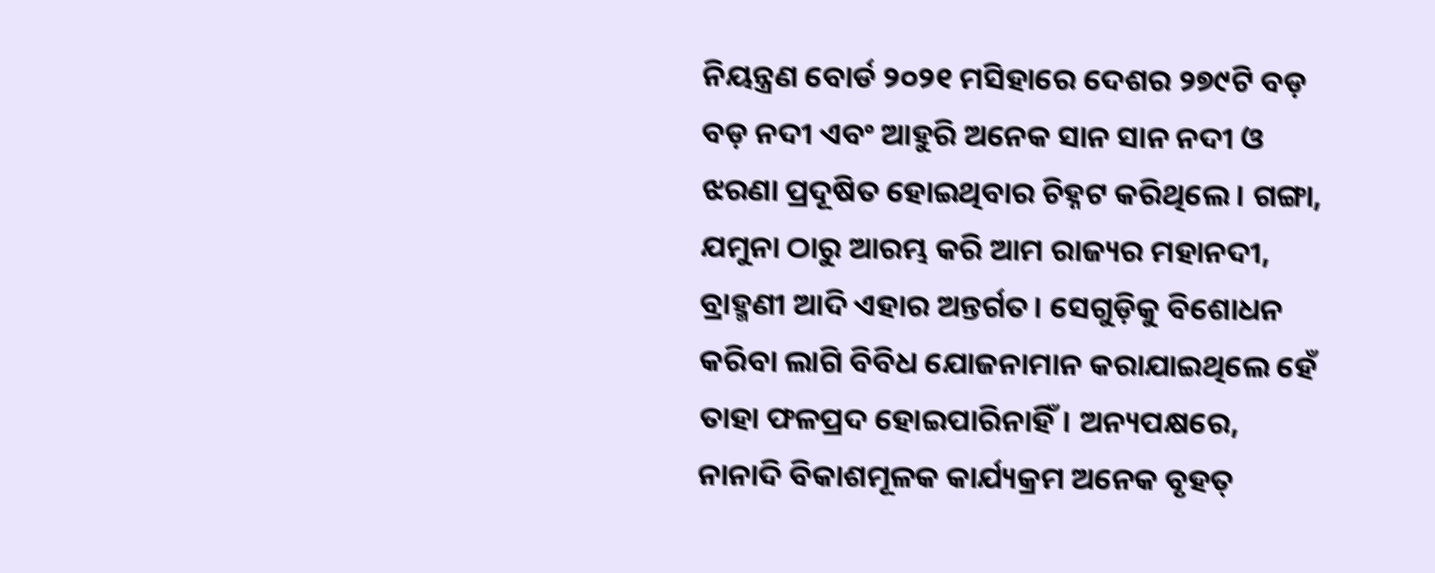ନିୟନ୍ତ୍ରଣ ବୋର୍ଡ ୨୦୨୧ ମସିହାରେ ଦେଶର ୨୭୯ଟି ବଡ଼ ବଡ଼ ନଦୀ ଏବଂ ଆହୁରି ଅନେକ ସାନ ସାନ ନଦୀ ଓ ଝରଣା ପ୍ରଦୂଷିତ ହୋଇଥିବାର ଚିହ୍ନଟ କରିଥିଲେ। ଗଙ୍ଗା, ଯମୁନା ଠାରୁ ଆରମ୍ଭ କରି ଆମ ରାଜ୍ୟର ମହାନଦୀ, ବ୍ରାହ୍ମଣୀ ଆଦି ଏହାର ଅନ୍ତର୍ଗତ। ସେଗୁଡ଼ିକୁ ବିଶୋଧନ କରିବା ଲାଗି ବିବିଧ ଯୋଜନାମାନ କରାଯାଇଥିଲେ ହେଁ ତାହା ଫଳପ୍ରଦ ହୋଇପାରିନାହିଁ। ଅନ୍ୟପକ୍ଷରେ, ନାନାଦି ବିକାଶମୂଳକ କାର୍ଯ୍ୟକ୍ରମ ଅନେକ ବୃହତ୍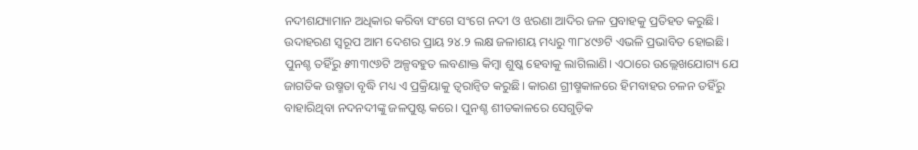ନଦୀଶଯ୍ୟାମାନ ଅଧିକାର କରିବା ସଂଗେ ସଂଗେ ନଦୀ ଓ ଝରଣା ଆଦିର ଜଳ ପ୍ରବାହକୁ ପ୍ରତିହତ କରୁଛି। ଉଦାହରଣ ସ୍ୱରୂପ ଆମ ଦେଶର ପ୍ରାୟ ୨୪.୨ ଲକ୍ଷ ଜଳାଶୟ ମଧ୍ୟରୁ ୩୮୪୯୬ଟି ଏଭଳି ପ୍ରଭାବିତ ହୋଇଛି। ପୁନଶ୍ଚ ତହିଁରୁ ୫୩୩୯୬ଟି ଅଳ୍ପବହୁତ ଲବଣାକ୍ତ କିମ୍ବା ଶୁଷ୍କ ହେବାକୁ ଲାଗିଲାଣି। ଏଠାରେ ଉଲ୍ଲେଖଯୋଗ୍ୟ ଯେ ଜାଗତିକ ଉଷ୍ମତା ବୃଦ୍ଧି ମଧ୍ୟ ଏ ପ୍ରକ୍ରିୟାକୁ ତ୍ୱରାନ୍ୱିତ କରୁଛି। କାରଣ ଗ୍ରୀଷ୍ମକାଳରେ ହିମବାହର ଚଳନ ତହିଁରୁ ବାହାରିଥିବା ନଦନଦୀଙ୍କୁ ଜଳପୁଷ୍ଟ କରେ। ପୁନଶ୍ଚ ଶୀତକାଳରେ ସେଗୁଡ଼ିକ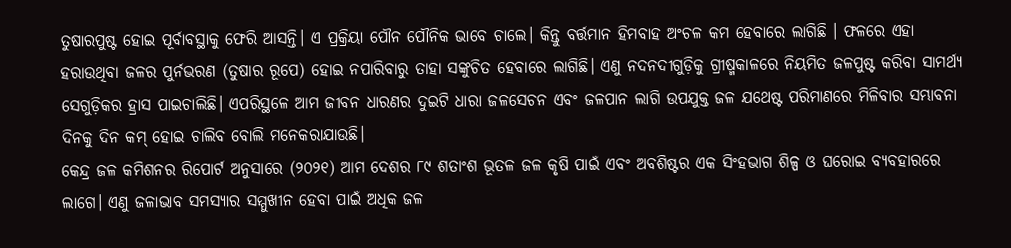ତୁଷାରପୁଷ୍ଟ ହୋଇ ପୂର୍ବାବସ୍ଥାକୁ ଫେରି ଆସନ୍ତି। ଏ ପ୍ରକ୍ରିୟା ପୌନ ପୌନିକ ଭାବେ ଚାଲେ। କିନ୍ତୁ ବର୍ତ୍ତମାନ ହିମବାହ ଅଂଚଳ କମ ହେବାରେ ଲାଗିଛି । ଫଳରେ ଏହା ହରାଉଥିବା ଜଳର ପୁର୍ନଭରଣ (ତୁଷାର ରୂପେ) ହୋଇ ନପାରିବାରୁ ତାହା ସଙ୍କୁଚିତ ହେବାରେ ଲାଗିଛି। ଏଣୁ ନଦନଦୀଗୁଡ଼ିକୁ ଗ୍ରୀଷ୍ମକାଳରେ ନିୟମିତ ଜଳପୁଷ୍ଟ କରିବା ସାମର୍ଥ୍ୟ ସେଗୁଡ଼ିକର ହ୍ରାସ ପାଇଚାଲିଛି। ଏପରିସ୍ଥଳେ ଆମ ଜୀବନ ଧାରଣର ଦୁଇଟି ଧାରା ଜଳସେଚନ ଏବଂ ଜଳପାନ ଲାଗି ଉପଯୁକ୍ତ ଜଳ ଯଥେଷ୍ଟ ପରିମାଣରେ ମିଳିବାର ସମ୍ଭାବନା ଦିନକୁ ଦିନ କମ୍ ହୋଇ ଚାଲିବ ବୋଲି ମନେକରାଯାଉଛି।
କେନ୍ଦ୍ର ଜଳ କମିଶନର ରିପୋର୍ଟ ଅନୁସାରେ (୨୦୨୧) ଆମ ଦେଶର ୮୯ ଶତାଂଶ ଭୂତଳ ଜଳ କୃଷି ପାଇଁ ଏବଂ ଅବଶିଷ୍ଟର ଏକ ସିଂହଭାଗ ଶିଳ୍ପ ଓ ଘରୋଇ ବ୍ୟବହାରରେ ଲାଗେ। ଏଣୁ ଜଳାଭାବ ସମସ୍ୟାର ସମ୍ମୁଖୀନ ହେବା ପାଇଁ ଅଧିକ ଜଳ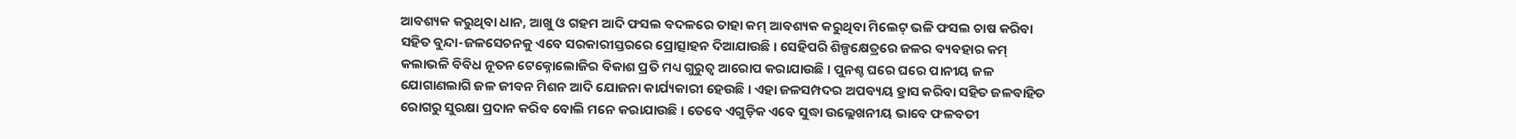ଆବଶ୍ୟକ କରୁଥିବା ଧାନ, ଆଖୁ ଓ ଗହମ ଆଦି ଫସଲ ବଦଳରେ ତାହା କମ୍ ଆବଶ୍ୟକ କରୁଥିବା ମିଲେଟ୍ ଭଳି ଫସଲ ଚାଷ କରିବା ସହିତ ବୁନ୍ଦା-ଜଳସେଚନକୁ ଏବେ ସରକାରୀସ୍ତରରେ ପ୍ରୋତ୍ସାହନ ଦିଆଯାଉଛି। ସେହିପରି ଶିଳ୍ପକ୍ଷେତ୍ରରେ ଜଳର ବ୍ୟବହାର କମ୍ କଲାଭଳି ବିବିଧ ନୂତନ ଟେକ୍ନୋଲୋଜିର ବିକାଶ ପ୍ରତି ମଧ୍ୟ ଗୁରୁତ୍ୱ ଆରୋପ କରାଯାଉଛି। ପୁନଶ୍ଚ ଘରେ ଘରେ ପାନୀୟ ଜଳ ଯୋଗାଣଲାଗି ଜଳ ଜୀବନ ମିଶନ ଆଦି ଯୋଜନା କାର୍ଯ୍ୟକାରୀ ହେଉଛି। ଏହା ଜଳସମ୍ପଦର ଅପବ୍ୟୟ ହ୍ରାସ କରିବା ସହିତ ଜଳବାହିତ ରୋଗରୁ ସୁରକ୍ଷା ପ୍ରଦାନ କରିବ ବୋଲି ମନେ କରାଯାଉଛି। ତେବେ ଏଗୁଡ଼ିକ ଏବେ ସୁଦ୍ଧା ଉଲ୍ଲେଖନୀୟ ଭାବେ ଫଳବତୀ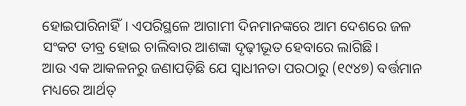ହୋଇପାରିନାହିଁ। ଏପରିସ୍ଥଳେ ଆଗାମୀ ଦିନମାନଙ୍କରେ ଆମ ଦେଶରେ ଜଳ ସଂକଟ ତୀବ୍ର ହୋଇ ଚାଲିବାର ଆଶଙ୍କା ଦୃଢ଼ୀଭୂତ ହେବାରେ ଲାଗିଛି।
ଆଉ ଏକ ଆକଳନରୁ ଜଣାପଡ଼ିଛି ଯେ ସ୍ୱାଧୀନତା ପରଠାରୁ (୧୯୪୭) ବର୍ତ୍ତମାନ ମଧ୍ୟରେ ଆର୍ଥତ୍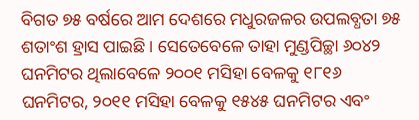ବିଗତ ୭୫ ବର୍ଷରେ ଆମ ଦେଶରେ ମଧୁରଜଳର ଉପଲବ୍ଧତା ୭୫ ଶତାଂଶ ହ୍ରାସ ପାଇଛି। ସେତେବେଳେ ତାହା ମୁଣ୍ଡପିଚ୍ଛା ୬୦୪୨ ଘନମିଟର ଥିଲାବେଳେ ୨୦୦୧ ମସିହା ବେଳକୁ ୧୮୧୬ ଘନମିଟର, ୨୦୧୧ ମସିହା ବେଳକୁ ୧୫୪୫ ଘନମିଟର ଏବଂ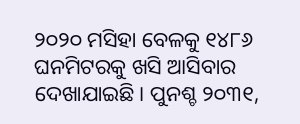୨୦୨୦ ମସିହା ବେଳକୁ ୧୪୮୬ ଘନମିଟରକୁ ଖସି ଆସିବାର ଦେଖାଯାଇଛି। ପୁନଶ୍ଚ ୨୦୩୧,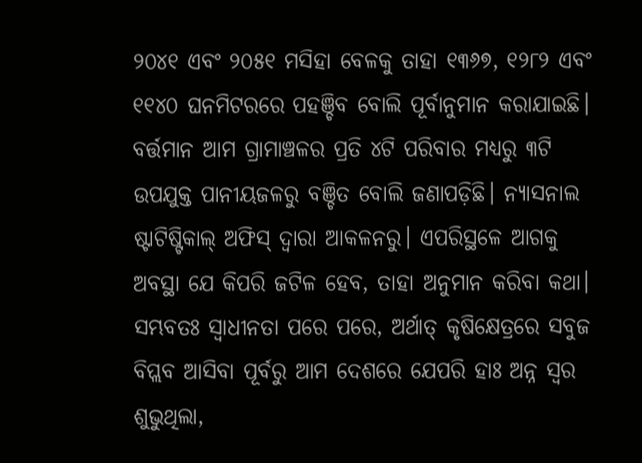୨୦୪୧ ଏବଂ ୨୦୫୧ ମସିହା ବେଳକୁ ତାହା ୧୩୬୭, ୧୨୮୨ ଏବଂ ୧୧୪୦ ଘନମିଟରରେ ପହଞ୍ଚିବ ବୋଲି ପୂର୍ବାନୁମାନ କରାଯାଇଛି। ବର୍ତ୍ତମାନ ଆମ ଗ୍ରାମାଞ୍ଚଳର ପ୍ରତି ୪ଟି ପରିବାର ମଧ୍ୟରୁ ୩ଟି ଉପଯୁକ୍ତ ପାନୀୟଜଳରୁ ବଞ୍ଚିତ ବୋଲି ଜଣାପଡ଼ିଛି। ନ୍ୟାସନାଲ ଷ୍ଟାଟିଷ୍ଟିକାଲ୍ ଅଫିସ୍ ଦ୍ୱାରା ଆକଳନରୁ। ଏପରିସ୍ଥଳେ ଆଗକୁ ଅବସ୍ଥା ଯେ କିପରି ଜଟିଳ ହେବ, ତାହା ଅନୁମାନ କରିବା କଥା। ସମ୍ଭବତଃ ସ୍ୱାଧୀନତା ପରେ ପରେ, ଅର୍ଥାତ୍ କୃଷିକ୍ଷେତ୍ରରେ ସବୁଜ ବିପ୍ଲବ ଆସିବା ପୂର୍ବରୁ ଆମ ଦେଶରେ ଯେପରି ହାଃ ଅନ୍ନ ସ୍ୱର ଶୁଭୁଥିଲା,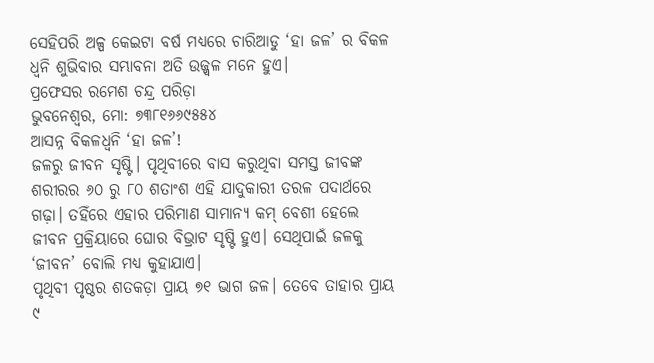ସେହିପରି ଅଳ୍ପ କେଇଟା ବର୍ଷ ମଧ୍ୟରେ ଚାରିଆଡୁ ‘ହା ଜଳ’ ର ବିକଳ ଧ୍ୱନି ଶୁଭିବାର ସମ୍ଭାବନା ଅତି ଉଜ୍ଜ୍ୱଳ ମନେ ହୁଏ।
ପ୍ରଫେସର ରମେଶ ଚନ୍ଦ୍ର ପରିଡ଼ା
ଭୁବନେଶ୍ୱର, ମୋ: ୭୩୮୧୬୬୯୫୫୪
ଆସନ୍ନ ବିକଳଧ୍ୱନି ‘ହା ଜଳ’!
ଜଳରୁ ଜୀବନ ସୃଷ୍ଟି। ପୃଥିବୀରେ ବାସ କରୁଥିବା ସମସ୍ତ ଜୀବଙ୍କ ଶରୀରର ୬୦ ରୁ ୮୦ ଶତାଂଶ ଏହି ଯାଦୁକାରୀ ତରଳ ପଦାର୍ଥରେ ଗଢ଼ା। ତହିଁରେ ଏହାର ପରିମାଣ ସାମାନ୍ୟ କମ୍ ବେଶୀ ହେଲେ ଜୀବନ ପ୍ରକ୍ରିୟାରେ ଘୋର ବିଭ୍ରାଟ ସୃଷ୍ଟି ହୁଏ। ସେଥିପାଇଁ ଜଳକୁ ‘ଜୀବନ’ ବୋଲି ମଧ୍ୟ କୁହାଯାଏ।
ପୃଥିବୀ ପୃଷ୍ଠର ଶତକଡ଼ା ପ୍ରାୟ ୭୧ ଭାଗ ଜଳ। ତେବେ ତାହାର ପ୍ରାୟ ୯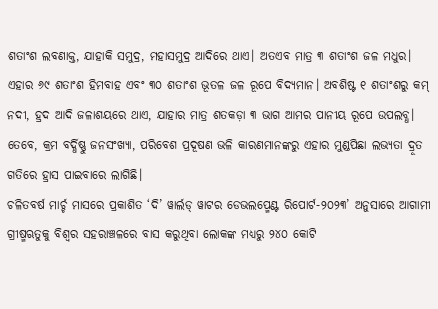ଶତାଂଶ ଲବଣାକ୍ତ, ଯାହାକି ସମୁଦ୍ର, ମହାସମୁଦ୍ର ଆଦିରେ ଥାଏ। ଅତଏବ ମାତ୍ର ୩ ଶତାଂଶ ଜଳ ମଧୁର। ଏହାର ୬୯ ଶତାଂଶ ହିମବାହ ଏବଂ ୩୦ ଶତାଂଶ ଭୂତଳ ଜଳ ରୂପେ ବିଦ୍ୟମାନ। ଅବଶିଷ୍ଟ ୧ ଶତାଂଶରୁ କମ୍ ନଦୀ, ହ୍ରଦ ଆଦି ଜଳାଶୟରେ ଥାଏ, ଯାହାର ମାତ୍ର ଶତକଡ଼ା ୩ ଭାଗ ଆମର ପାନୀୟ ରୂପେ ଉପଲବ୍ଧ। ତେବେ, କ୍ରମ ବର୍ଦ୍ଧିଷ୍ଣୁ ଜନସଂଖ୍ୟା, ପରିବେଶ ପ୍ରଦୂଷଣ ଭଳି କାରଣମାନଙ୍କରୁ ଏହାର ମୁଣ୍ଡପିଛା ଲଭ୍ୟତା ଦ୍ରୂତ ଗତିରେ ହ୍ରାସ ପାଇବାରେ ଲାଗିଛି।
ଚଳିତବର୍ଷ ମାର୍ଚ୍ଚ ମାସରେ ପ୍ରକାଶିତ ‘ଦି’ ୱାର୍ଲଡ୍ ୱାଟର ଡେଭଲପ୍ମେଣ୍ଟ ରିପୋର୍ଟ-୨୦୨୩’ ଅନୁସାରେ ଆଗାମୀ ଗ୍ରୀଷ୍ମଋତୁକୁ ବିଶ୍ୱର ସହରାଞ୍ଚଳରେ ବାସ କରୁଥିବା ଲୋକଙ୍କ ମଧ୍ୟରୁ ୨୪୦ କୋଟି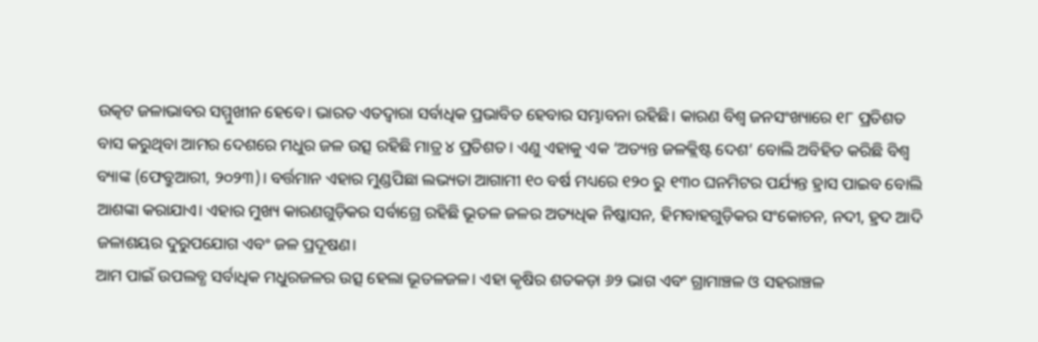ଉତ୍କଟ ଜଳାଭାବର ସମ୍ମୁଖୀନ ହେବେ। ଭାରତ ଏତଦ୍ୱାରା ସର୍ବାଧିକ ପ୍ରଭାବିତ ହେବାର ସମ୍ଭାବନା ରହିଛି। କାରଣ ବିଶ୍ୱ ଜନସଂଖ୍ୟାରେ ୧୮ ପ୍ରତିଶତ ବାସ କରୁଥିବା ଆମର ଦେଶରେ ମଧୁର ଜଳ ଉତ୍ସ ରହିଛି ମାତ୍ର ୪ ପ୍ରତିଶତ। ଏଣୁ ଏହାକୁ ଏକ ‘ଅତ୍ୟନ୍ତ ଜଳକ୍ଲିଷ୍ଟ ଦେଶ’ ବୋଲି ଅବିହିତ କରିଛି ବିଶ୍ୱ ବ୍ୟାଙ୍କ (ଫେବ୍ରୁଆରୀ, ୨୦୨୩)। ବର୍ତ୍ତମାନ ଏହାର ମୁଣ୍ଡପିଛା ଲଭ୍ୟତା ଆଗାମୀ ୧୦ ବର୍ଷ ମଧ୍ୟରେ ୧୨୦ ରୁ ୧୩୦ ଘନମିଟର ପର୍ଯ୍ୟନ୍ତ ହ୍ରାସ ପାଇବ ବୋଲି ଆଶଙ୍କା କରାଯାଏ। ଏହାର ମୁଖ୍ୟ କାରଣଗୁଡ଼ିକର ସର୍ବାଗ୍ରେ ରହିଛି ଭୂତଳ ଜଳର ଅତ୍ୟଧିକ ନିଷ୍କାସନ, ହିମବାହଗୁଡ଼ିକର ସଂକୋଚନ, ନଦୀ, ହ୍ରଦ ଆଦି ଜଳାଶୟର ଦୁରୁପଯୋଗ ଏବଂ ଜଳ ପ୍ରଦୂଷଣ।
ଆମ ପାଇଁ ଉପଲବ୍ଧ ସର୍ବାଧିକ ମଧୁରଜଳର ଉତ୍ସ ହେଲା ଭୂତଳଜଳ। ଏହା କୃଷିର ଶତକଡ଼ା ୬୨ ଭାଗ ଏବଂ ଗ୍ରାମାଞ୍ଚଳ ଓ ସହରାଞ୍ଚଳ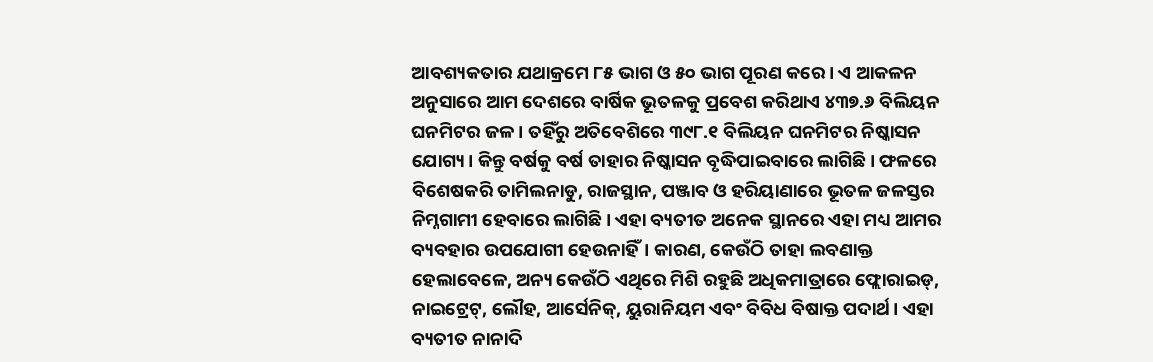ଆବଶ୍ୟକତାର ଯଥାକ୍ରମେ ୮୫ ଭାଗ ଓ ୫୦ ଭାଗ ପୂରଣ କରେ। ଏ ଆକଳନ ଅନୁସାରେ ଆମ ଦେଶରେ ବାର୍ଷିକ ଭୂତଳକୁ ପ୍ରବେଶ କରିଥାଏ ୪୩୭.୬ ବିଲିୟନ ଘନମିଟର ଜଳ। ତହିଁରୁ ଅତିବେଶିରେ ୩୯୮.୧ ବିଲିୟନ ଘନମିଟର ନିଷ୍କାସନ ଯୋଗ୍ୟ। କିନ୍ତୁ ବର୍ଷକୁ ବର୍ଷ ତାହାର ନିଷ୍କାସନ ବୃଦ୍ଧିପାଇବାରେ ଲାଗିଛି। ଫଳରେ ବିଶେଷକରି ତାମିଲନାଡୁ, ରାଜସ୍ଥାନ, ପଞ୍ଜାବ ଓ ହରିୟାଣାରେ ଭୂତଳ ଜଳସ୍ତର ନିମ୍ନଗାମୀ ହେବାରେ ଲାଗିଛି। ଏହା ବ୍ୟତୀତ ଅନେକ ସ୍ଥାନରେ ଏହା ମଧ୍ୟ ଆମର ବ୍ୟବହାର ଉପଯୋଗୀ ହେଉନାହିଁ। କାରଣ, କେଉଁଠି ତାହା ଲବଣାକ୍ତ ହେଲାବେଳେ, ଅନ୍ୟ କେଉଁଠି ଏଥିରେ ମିଶି ରହୁଛି ଅଧିକମାତ୍ରାରେ ଫ୍ଲୋରାଇଡ୍, ନାଇଟ୍ରେଟ୍, ଲୌହ, ଆର୍ସେନିକ୍, ୟୁରାନିୟମ ଏବଂ ବିବିଧ ବିଷାକ୍ତ ପଦାର୍ଥ। ଏହା ବ୍ୟତୀତ ନାନାଦି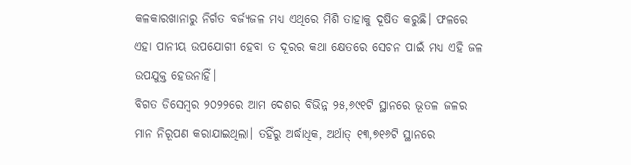କଳକାରଖାନାରୁ ନିର୍ଗତ ବର୍ଜ୍ୟଜଳ ମଧ୍ୟ ଏଥିରେ ମିଶି ତାହାକୁ ଦୂଷିତ କରୁଛି। ଫଳରେ ଏହା ପାନୀୟ ଉପଯୋଗୀ ହେବା ତ ଦୂରର କଥା କ୍ଷେତରେ ସେଚନ ପାଇଁ ମଧ୍ୟ ଏହି ଜଳ ଉପଯୁକ୍ତ ହେଉନାହିଁ।
ବିଗତ ଡିସେମ୍ବର ୨୦୨୨ରେ ଆମ ଦେଶର ବିଭିନ୍ନ ୨୫,୬୯୧ଟି ସ୍ଥାନରେ ଭୂତଳ ଜଳର ମାନ ନିରୂପଣ କରାଯାଇଥିଲା। ତହିଁରୁ ଅର୍ଦ୍ଧାଧିକ, ଅର୍ଥାତ୍ ୧୩,୭୧୬ଟି ସ୍ଥାନରେ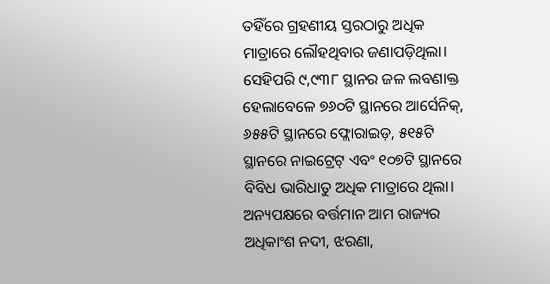ତହିଁରେ ଗ୍ରହଣୀୟ ସ୍ତରଠାରୁ ଅଧିକ ମାତ୍ରାରେ ଲୌହଥିବାର ଜଣାପଡ଼ିଥିଲା। ସେହିପରି ୯,୯୩୮ ସ୍ଥାନର ଜଳ ଲବଣାକ୍ତ ହେଲାବେଳେ ୭୬୦ଟି ସ୍ଥାନରେ ଆର୍ସେନିକ୍, ୬୫୫ଟି ସ୍ଥାନରେ ଫ୍ଲୋରାଇଡ଼, ୫୧୫ଟି ସ୍ଥାନରେ ନାଇଟ୍ରେଟ୍ ଏବଂ ୧୦୭ଟି ସ୍ଥାନରେ ବିବିଧ ଭାରିଧାତୁ ଅଧିକ ମାତ୍ରାରେ ଥିଲା।
ଅନ୍ୟପକ୍ଷରେ ବର୍ତ୍ତମାନ ଆମ ରାଜ୍ୟର ଅଧିକାଂଶ ନଦୀ, ଝରଣା,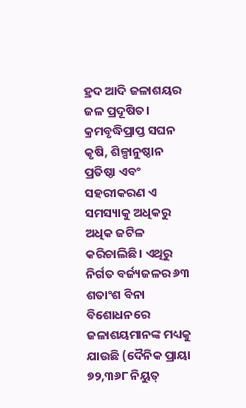ହ୍ରଦ ଆଦି ଜଳାଶୟର ଜଳ ପ୍ରଦୂଷିତ। କ୍ରମବୃଦ୍ଧିପ୍ରାପ୍ତ ସଘନ କୃଷି, ଶିଳ୍ପାନୁଷ୍ଠାନ ପ୍ରତିଷ୍ଠା ଏବଂ ସହରୀକରଣ ଏ ସମସ୍ୟାକୁ ଅଧିକରୁ ଅଧିକ ଜଟିଳ କରିଚାଲିଛି। ଏଥିରୁ ନିର୍ଗତ ବର୍ଜ୍ୟଜଳର ୬୩ ଶତାଂଶ ବିନା ବିଶୋଧନରେ ଜଳାଶୟମାନଙ୍କ ମଧ୍ୟକୁ ଯାଉଛି (ଦୈନିକ ପ୍ରାୟା ୭୨,୩୬୮ ନିୟୁତ୍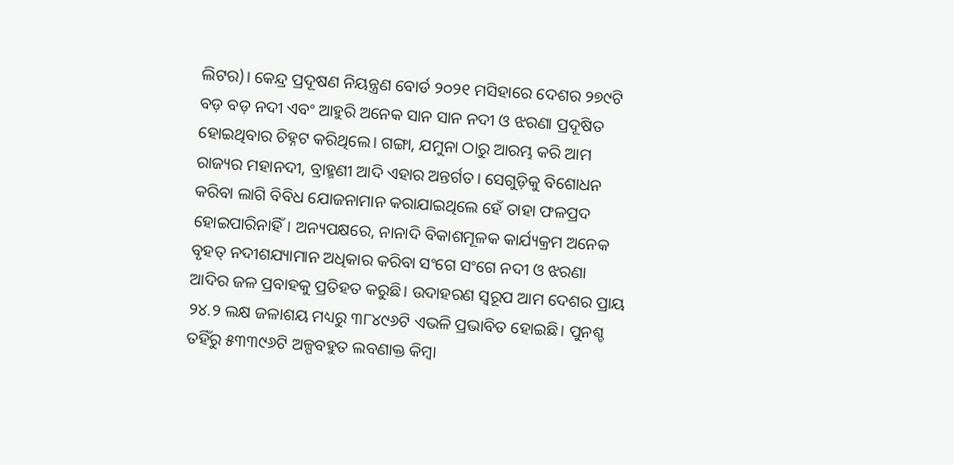ଲିଟର)। କେନ୍ଦ୍ର ପ୍ରଦୂଷଣ ନିୟନ୍ତ୍ରଣ ବୋର୍ଡ ୨୦୨୧ ମସିହାରେ ଦେଶର ୨୭୯ଟି ବଡ଼ ବଡ଼ ନଦୀ ଏବଂ ଆହୁରି ଅନେକ ସାନ ସାନ ନଦୀ ଓ ଝରଣା ପ୍ରଦୂଷିତ ହୋଇଥିବାର ଚିହ୍ନଟ କରିଥିଲେ। ଗଙ୍ଗା, ଯମୁନା ଠାରୁ ଆରମ୍ଭ କରି ଆମ ରାଜ୍ୟର ମହାନଦୀ, ବ୍ରାହ୍ମଣୀ ଆଦି ଏହାର ଅନ୍ତର୍ଗତ। ସେଗୁଡ଼ିକୁ ବିଶୋଧନ କରିବା ଲାଗି ବିବିଧ ଯୋଜନାମାନ କରାଯାଇଥିଲେ ହେଁ ତାହା ଫଳପ୍ରଦ ହୋଇପାରିନାହିଁ। ଅନ୍ୟପକ୍ଷରେ, ନାନାଦି ବିକାଶମୂଳକ କାର୍ଯ୍ୟକ୍ରମ ଅନେକ ବୃହତ୍ ନଦୀଶଯ୍ୟାମାନ ଅଧିକାର କରିବା ସଂଗେ ସଂଗେ ନଦୀ ଓ ଝରଣା ଆଦିର ଜଳ ପ୍ରବାହକୁ ପ୍ରତିହତ କରୁଛି। ଉଦାହରଣ ସ୍ୱରୂପ ଆମ ଦେଶର ପ୍ରାୟ ୨୪.୨ ଲକ୍ଷ ଜଳାଶୟ ମଧ୍ୟରୁ ୩୮୪୯୬ଟି ଏଭଳି ପ୍ରଭାବିତ ହୋଇଛି। ପୁନଶ୍ଚ ତହିଁରୁ ୫୩୩୯୬ଟି ଅଳ୍ପବହୁତ ଲବଣାକ୍ତ କିମ୍ବା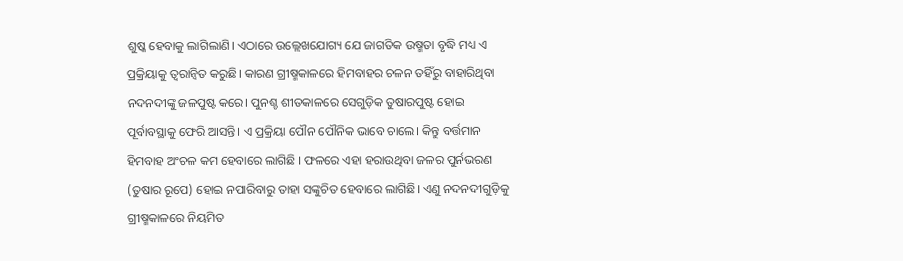ଶୁଷ୍କ ହେବାକୁ ଲାଗିଲାଣି। ଏଠାରେ ଉଲ୍ଲେଖଯୋଗ୍ୟ ଯେ ଜାଗତିକ ଉଷ୍ମତା ବୃଦ୍ଧି ମଧ୍ୟ ଏ ପ୍ରକ୍ରିୟାକୁ ତ୍ୱରାନ୍ୱିତ କରୁଛି। କାରଣ ଗ୍ରୀଷ୍ମକାଳରେ ହିମବାହର ଚଳନ ତହିଁରୁ ବାହାରିଥିବା ନଦନଦୀଙ୍କୁ ଜଳପୁଷ୍ଟ କରେ। ପୁନଶ୍ଚ ଶୀତକାଳରେ ସେଗୁଡ଼ିକ ତୁଷାରପୁଷ୍ଟ ହୋଇ ପୂର୍ବାବସ୍ଥାକୁ ଫେରି ଆସନ୍ତି। ଏ ପ୍ରକ୍ରିୟା ପୌନ ପୌନିକ ଭାବେ ଚାଲେ। କିନ୍ତୁ ବର୍ତ୍ତମାନ ହିମବାହ ଅଂଚଳ କମ ହେବାରେ ଲାଗିଛି । ଫଳରେ ଏହା ହରାଉଥିବା ଜଳର ପୁର୍ନଭରଣ (ତୁଷାର ରୂପେ) ହୋଇ ନପାରିବାରୁ ତାହା ସଙ୍କୁଚିତ ହେବାରେ ଲାଗିଛି। ଏଣୁ ନଦନଦୀଗୁଡ଼ିକୁ ଗ୍ରୀଷ୍ମକାଳରେ ନିୟମିତ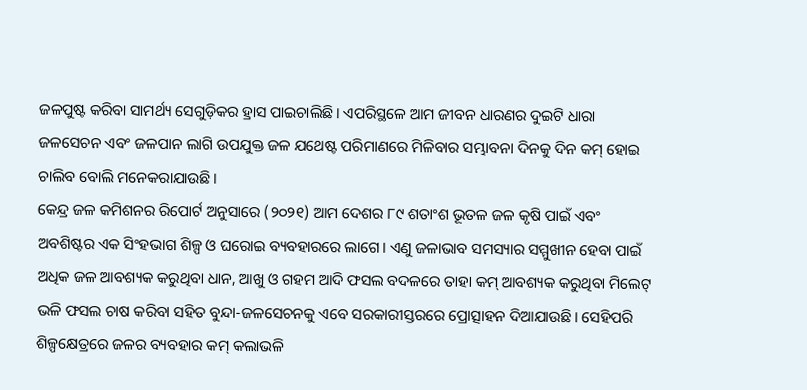ଜଳପୁଷ୍ଟ କରିବା ସାମର୍ଥ୍ୟ ସେଗୁଡ଼ିକର ହ୍ରାସ ପାଇଚାଲିଛି। ଏପରିସ୍ଥଳେ ଆମ ଜୀବନ ଧାରଣର ଦୁଇଟି ଧାରା ଜଳସେଚନ ଏବଂ ଜଳପାନ ଲାଗି ଉପଯୁକ୍ତ ଜଳ ଯଥେଷ୍ଟ ପରିମାଣରେ ମିଳିବାର ସମ୍ଭାବନା ଦିନକୁ ଦିନ କମ୍ ହୋଇ ଚାଲିବ ବୋଲି ମନେକରାଯାଉଛି।
କେନ୍ଦ୍ର ଜଳ କମିଶନର ରିପୋର୍ଟ ଅନୁସାରେ (୨୦୨୧) ଆମ ଦେଶର ୮୯ ଶତାଂଶ ଭୂତଳ ଜଳ କୃଷି ପାଇଁ ଏବଂ ଅବଶିଷ୍ଟର ଏକ ସିଂହଭାଗ ଶିଳ୍ପ ଓ ଘରୋଇ ବ୍ୟବହାରରେ ଲାଗେ। ଏଣୁ ଜଳାଭାବ ସମସ୍ୟାର ସମ୍ମୁଖୀନ ହେବା ପାଇଁ ଅଧିକ ଜଳ ଆବଶ୍ୟକ କରୁଥିବା ଧାନ, ଆଖୁ ଓ ଗହମ ଆଦି ଫସଲ ବଦଳରେ ତାହା କମ୍ ଆବଶ୍ୟକ କରୁଥିବା ମିଲେଟ୍ ଭଳି ଫସଲ ଚାଷ କରିବା ସହିତ ବୁନ୍ଦା-ଜଳସେଚନକୁ ଏବେ ସରକାରୀସ୍ତରରେ ପ୍ରୋତ୍ସାହନ ଦିଆଯାଉଛି। ସେହିପରି ଶିଳ୍ପକ୍ଷେତ୍ରରେ ଜଳର ବ୍ୟବହାର କମ୍ କଲାଭଳି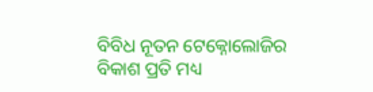ବିବିଧ ନୂତନ ଟେକ୍ନୋଲୋଜିର ବିକାଶ ପ୍ରତି ମଧ୍ୟ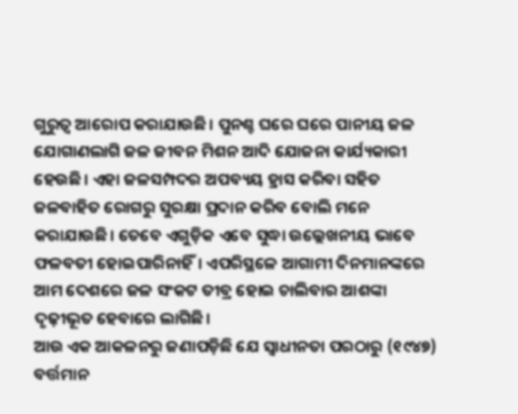ଗୁରୁତ୍ୱ ଆରୋପ କରାଯାଉଛି। ପୁନଶ୍ଚ ଘରେ ଘରେ ପାନୀୟ ଜଳ ଯୋଗାଣଲାଗି ଜଳ ଜୀବନ ମିଶନ ଆଦି ଯୋଜନା କାର୍ଯ୍ୟକାରୀ ହେଉଛି। ଏହା ଜଳସମ୍ପଦର ଅପବ୍ୟୟ ହ୍ରାସ କରିବା ସହିତ ଜଳବାହିତ ରୋଗରୁ ସୁରକ୍ଷା ପ୍ରଦାନ କରିବ ବୋଲି ମନେ କରାଯାଉଛି। ତେବେ ଏଗୁଡ଼ିକ ଏବେ ସୁଦ୍ଧା ଉଲ୍ଲେଖନୀୟ ଭାବେ ଫଳବତୀ ହୋଇପାରିନାହିଁ। ଏପରିସ୍ଥଳେ ଆଗାମୀ ଦିନମାନଙ୍କରେ ଆମ ଦେଶରେ ଜଳ ସଂକଟ ତୀବ୍ର ହୋଇ ଚାଲିବାର ଆଶଙ୍କା ଦୃଢ଼ୀଭୂତ ହେବାରେ ଲାଗିଛି।
ଆଉ ଏକ ଆକଳନରୁ ଜଣାପଡ଼ିଛି ଯେ ସ୍ୱାଧୀନତା ପରଠାରୁ (୧୯୪୭) ବର୍ତ୍ତମାନ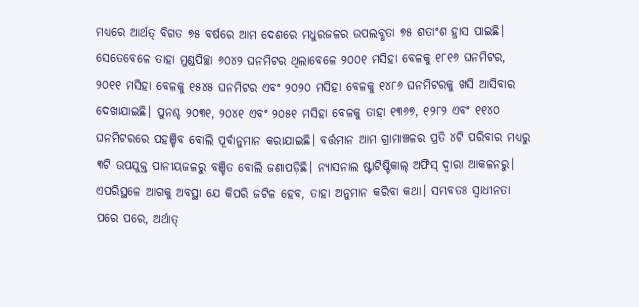ମଧ୍ୟରେ ଆର୍ଥତ୍ ବିଗତ ୭୫ ବର୍ଷରେ ଆମ ଦେଶରେ ମଧୁରଜଳର ଉପଲବ୍ଧତା ୭୫ ଶତାଂଶ ହ୍ରାସ ପାଇଛି। ସେତେବେଳେ ତାହା ମୁଣ୍ଡପିଚ୍ଛା ୬୦୪୨ ଘନମିଟର ଥିଲାବେଳେ ୨୦୦୧ ମସିହା ବେଳକୁ ୧୮୧୬ ଘନମିଟର, ୨୦୧୧ ମସିହା ବେଳକୁ ୧୫୪୫ ଘନମିଟର ଏବଂ ୨୦୨୦ ମସିହା ବେଳକୁ ୧୪୮୬ ଘନମିଟରକୁ ଖସି ଆସିବାର ଦେଖାଯାଇଛି। ପୁନଶ୍ଚ ୨୦୩୧, ୨୦୪୧ ଏବଂ ୨୦୫୧ ମସିହା ବେଳକୁ ତାହା ୧୩୬୭, ୧୨୮୨ ଏବଂ ୧୧୪୦ ଘନମିଟରରେ ପହଞ୍ଚିବ ବୋଲି ପୂର୍ବାନୁମାନ କରାଯାଇଛି। ବର୍ତ୍ତମାନ ଆମ ଗ୍ରାମାଞ୍ଚଳର ପ୍ରତି ୪ଟି ପରିବାର ମଧ୍ୟରୁ ୩ଟି ଉପଯୁକ୍ତ ପାନୀୟଜଳରୁ ବଞ୍ଚିତ ବୋଲି ଜଣାପଡ଼ିଛି। ନ୍ୟାସନାଲ ଷ୍ଟାଟିଷ୍ଟିକାଲ୍ ଅଫିସ୍ ଦ୍ୱାରା ଆକଳନରୁ। ଏପରିସ୍ଥଳେ ଆଗକୁ ଅବସ୍ଥା ଯେ କିପରି ଜଟିଳ ହେବ, ତାହା ଅନୁମାନ କରିବା କଥା। ସମ୍ଭବତଃ ସ୍ୱାଧୀନତା ପରେ ପରେ, ଅର୍ଥାତ୍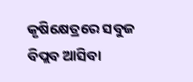କୃଷିକ୍ଷେତ୍ରରେ ସବୁଜ ବିପ୍ଲବ ଆସିବା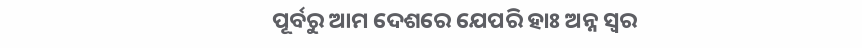ପୂର୍ବରୁ ଆମ ଦେଶରେ ଯେପରି ହାଃ ଅନ୍ନ ସ୍ୱର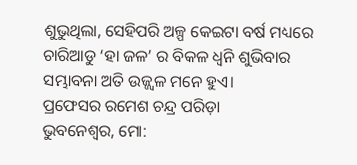ଶୁଭୁଥିଲା, ସେହିପରି ଅଳ୍ପ କେଇଟା ବର୍ଷ ମଧ୍ୟରେ ଚାରିଆଡୁ ‘ହା ଜଳ’ ର ବିକଳ ଧ୍ୱନି ଶୁଭିବାର ସମ୍ଭାବନା ଅତି ଉଜ୍ଜ୍ୱଳ ମନେ ହୁଏ।
ପ୍ରଫେସର ରମେଶ ଚନ୍ଦ୍ର ପରିଡ଼ା
ଭୁବନେଶ୍ୱର, ମୋ: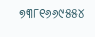୭୩୮୧୬୬୯୫୫୪